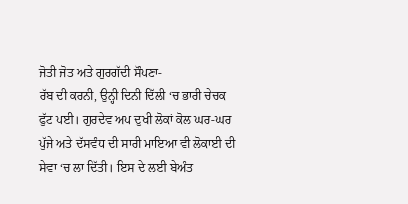ਜੋਤੀ ਜੋਤ ਅਤੇ ਗੁਰਗੱਦੀ ਸੌਪਣਾ-
ਰੱਬ ਦੀ ਕਰਨੀ, ਉਨ੍ਹੀ ਦਿਨੀ ਦਿੱਲੀ ‘ਚ ਭਾਰੀ ਚੇਚਕ ਫੁੱਟ ਪਈ। ਗੁਰਦੇਵ ਅਪ ਦੁਖੀ ਲੋਕਾਂ ਕੋਲ ਘਰ-ਘਰ ਪੁੱਜੇ ਅਤੇ ਦੱਸਵੰਧ ਦੀ ਸਾਰੀ ਮਾਇਆ ਵੀ ਲੋਕਾਈ ਦੀ ਸੇਵਾ ‘ਚ ਲਾ ਦਿੱਤੀ। ਇਸ ਦੇ ਲਈ ਬੇਅੰਤ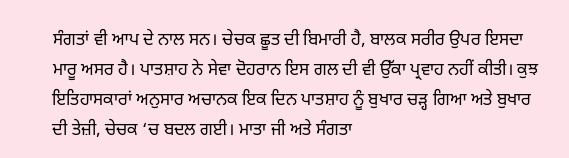ਸੰਗਤਾਂ ਵੀ ਆਪ ਦੇ ਨਾਲ ਸਨ। ਚੇਚਕ ਛੂਤ ਦੀ ਬਿਮਾਰੀ ਹੈ, ਬਾਲਕ ਸਰੀਰ ਉਪਰ ਇਸਦਾ ਮਾਰੂ ਅਸਰ ਹੈ। ਪਾਤਸ਼ਾਹ ਨੇ ਸੇਵਾ ਦੋਹਰਾਨ ਇਸ ਗਲ ਦੀ ਵੀ ਉੱਕਾ ਪ੍ਰਵਾਹ ਨਹੀਂ ਕੀਤੀ। ਕੁਝ ਇਤਿਹਾਸਕਾਰਾਂ ਅਨੁਸਾਰ ਅਚਾਨਕ ਇਕ ਦਿਨ ਪਾਤਸ਼ਾਹ ਨੂੰ ਬੁਖਾਰ ਚੜ੍ਹ ਗਿਆ ਅਤੇ ਬੁਖਾਰ ਦੀ ਤੇਜ਼ੀ, ਚੇਚਕ ‘ਚ ਬਦਲ ਗਈ। ਮਾਤਾ ਜੀ ਅਤੇ ਸੰਗਤਾ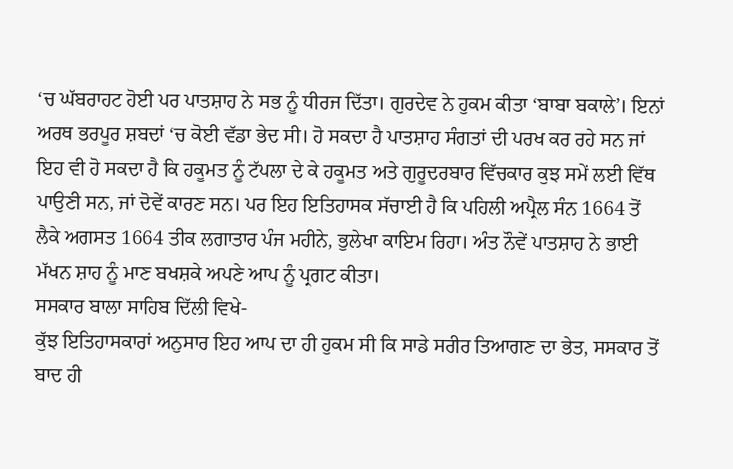‘ਚ ਘੱਬਰਾਹਟ ਹੋਈ ਪਰ ਪਾਤਸ਼ਾਹ ਨੇ ਸਭ ਨੂੰ ਧੀਰਜ ਦਿੱਤਾ। ਗੁਰਦੇਵ ਨੇ ਹੁਕਮ ਕੀਤਾ ‘ਬਾਬਾ ਬਕਾਲੇ’। ਇਨਾਂ ਅਰਥ ਭਰਪੂਰ ਸ਼ਬਦਾਂ ‘ਚ ਕੋਈ ਵੱਡਾ ਭੇਦ ਸੀ। ਹੋ ਸਕਦਾ ਹੈ ਪਾਤਸ਼ਾਹ ਸੰਗਤਾਂ ਦੀ ਪਰਖ ਕਰ ਰਹੇ ਸਨ ਜਾਂ ਇਹ ਵੀ ਹੋ ਸਕਦਾ ਹੈ ਕਿ ਹਕੂਮਤ ਨੂੰ ਟੱਪਲਾ ਦੇ ਕੇ ਹਕੂਮਤ ਅਤੇ ਗੁਰੂਦਰਬਾਰ ਵਿੱਚਕਾਰ ਕੁਝ ਸਮੇਂ ਲਈ ਵਿੱਥ ਪਾਉਣੀ ਸਨ, ਜਾਂ ਦੋਵੇਂ ਕਾਰਣ ਸਨ। ਪਰ ਇਹ ਇਤਿਹਾਸਕ ਸੱਚਾਈ ਹੈ ਕਿ ਪਹਿਲੀ ਅਪ੍ਰੈਲ ਸੰਨ 1664 ਤੋਂ ਲੈਕੇ ਅਗਸਤ 1664 ਤੀਕ ਲਗਾਤਾਰ ਪੰਜ ਮਹੀਨੇ, ਭੁਲੇਖਾ ਕਾਇਮ ਰਿਹਾ। ਅੰਤ ਨੌਵੇਂ ਪਾਤਸ਼ਾਹ ਨੇ ਭਾਈ ਮੱਖਨ ਸ਼ਾਹ ਨੂੰ ਮਾਣ ਬਖਸ਼ਕੇ ਅਪਣੇ ਆਪ ਨੂੰ ਪ੍ਰਗਟ ਕੀਤਾ।
ਸਸਕਾਰ ਬਾਲਾ ਸਾਹਿਬ ਦਿੱਲੀ ਵਿਖੇ-
ਕੁੱਝ ਇਤਿਹਾਸਕਾਰਾਂ ਅਨੁਸਾਰ ਇਹ ਆਪ ਦਾ ਹੀ ਹੁਕਮ ਸੀ ਕਿ ਸਾਡੇ ਸਰੀਰ ਤਿਆਗਣ ਦਾ ਭੇਤ, ਸਸਕਾਰ ਤੋਂ ਬਾਦ ਹੀ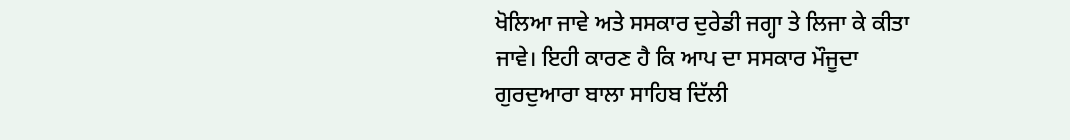ਖੋਲਿਆ ਜਾਵੇ ਅਤੇ ਸਸਕਾਰ ਦੁਰੇਡੀ ਜਗ੍ਹਾ ਤੇ ਲਿਜਾ ਕੇ ਕੀਤਾ ਜਾਵੇ। ਇਹੀ ਕਾਰਣ ਹੈ ਕਿ ਆਪ ਦਾ ਸਸਕਾਰ ਮੌਜੂਦਾ ਗੁਰਦੁਆਰਾ ਬਾਲਾ ਸਾਹਿਬ ਦਿੱਲੀ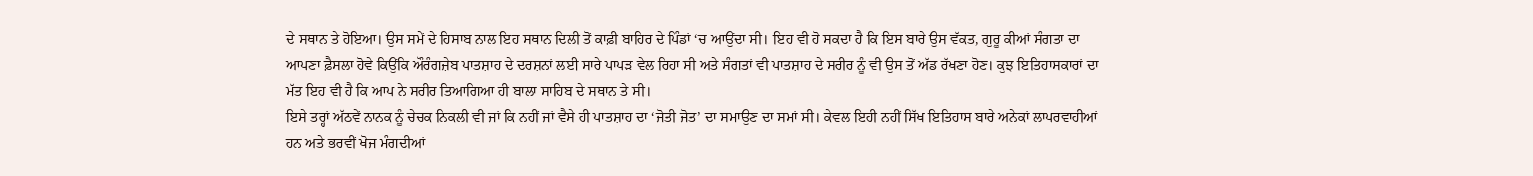ਦੇ ਸਥਾਨ ਤੇ ਹੋਇਆ। ਉਸ ਸਮੇਂ ਦੇ ਹਿਸਾਬ ਨਾਲ ਇਹ ਸਥਾਨ ਦਿਲੀ ਤੋਂ ਕਾਫ਼ੀ ਬਾਹਿਰ ਦੇ ਪਿੰਡਾਂ ‘ਚ ਆਉਂਦਾ ਸੀ। ਇਹ ਵੀ ਹੋ ਸਕਦਾ ਹੈ ਕਿ ਇਸ ਬਾਰੇ ਉਸ ਵੱਕਤ, ਗੁਰੂ ਕੀਆਂ ਸੰਗਤਾ ਦਾ ਆਪਣਾ ਫ਼ੈਸਲਾ ਹੋਵੇ ਕਿਉਂਕਿ ਔਰੰਗਜ਼ੇਬ ਪਾਤਸ਼ਾਹ ਦੇ ਦਰਸ਼ਨਾਂ ਲਈ ਸਾਰੇ ਪਾਪੜ ਵੇਲ ਰਿਹਾ ਸੀ ਅਤੇ ਸੰਗਤਾਂ ਵੀ ਪਾਤਸ਼ਾਹ ਦੇ ਸਰੀਰ ਨੂੰ ਵੀ ਉਸ ਤੋਂ ਅੱਡ ਰੱਖਣਾ ਹੋਣ। ਕੁਝ ਇਤਿਹਾਸਕਾਰਾਂ ਦਾ ਮੱਤ ਇਹ ਵੀ ਹੈ ਕਿ ਆਪ ਨੇ ਸਰੀਰ ਤਿਆਗਿਆ ਹੀ ਬਾਲਾ ਸਾਹਿਬ ਦੇ ਸਥਾਨ ਤੇ ਸੀ।
ਇਸੇ ਤਰ੍ਹਾਂ ਅੱਠਵੇਂ ਨਾਨਕ ਨੂੰ ਚੇਚਕ ਨਿਕਲੀ ਵੀ ਜਾਂ ਕਿ ਨਹੀਂ ਜਾਂ ਵੈਸੇ ਹੀ ਪਾਤਸ਼ਾਹ ਦਾ ‘ਜੋਤੀ ਜੋਤ’ ਦਾ ਸਮਾਉਣ ਦਾ ਸਮਾਂ ਸੀ। ਕੇਵਲ ਇਹੀ ਨਹੀਂ ਸਿੱਖ ਇਤਿਹਾਸ ਬਾਰੇ ਅਨੇਕਾਂ ਲਾਪਰਵਾਹੀਆਂ ਹਨ ਅਤੇ ਭਰਵੀਂ ਖੋਜ ਮੰਗਦੀਆਂ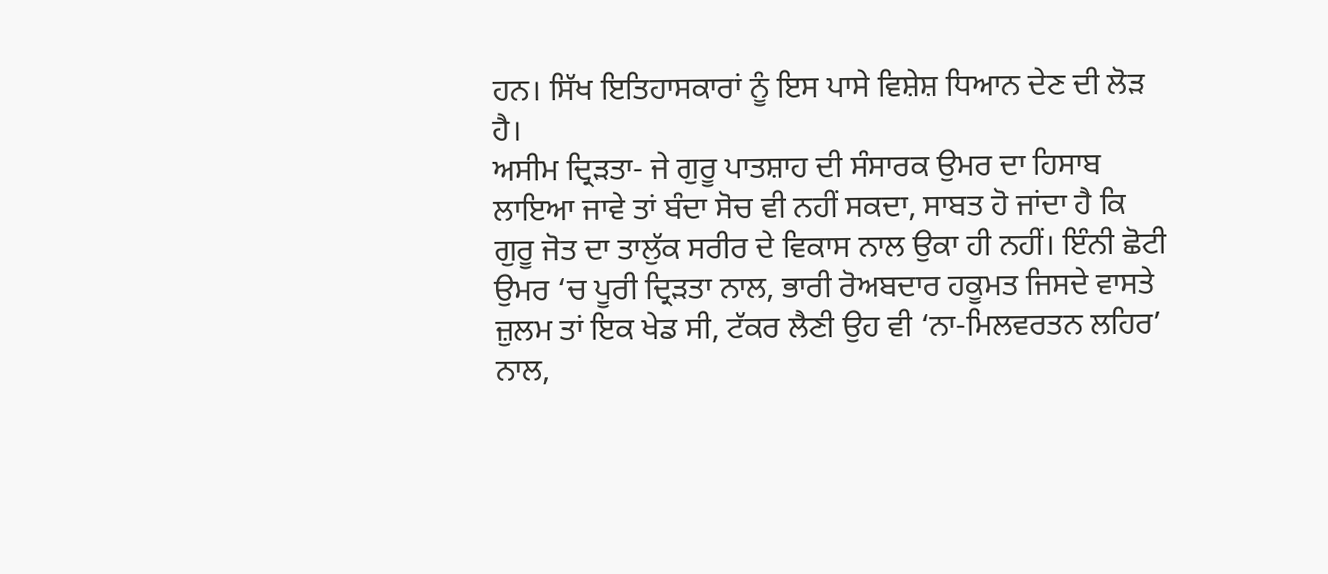ਹਨ। ਸਿੱਖ ਇਤਿਹਾਸਕਾਰਾਂ ਨੂੰ ਇਸ ਪਾਸੇ ਵਿਸ਼ੇਸ਼ ਧਿਆਨ ਦੇਣ ਦੀ ਲੋੜ ਹੈ।
ਅਸੀਮ ਦ੍ਰਿੜਤਾ- ਜੇ ਗੁਰੂ ਪਾਤਸ਼ਾਹ ਦੀ ਸੰਸਾਰਕ ਉਮਰ ਦਾ ਹਿਸਾਬ ਲਾਇਆ ਜਾਵੇ ਤਾਂ ਬੰਦਾ ਸੋਚ ਵੀ ਨਹੀਂ ਸਕਦਾ, ਸਾਬਤ ਹੋ ਜਾਂਦਾ ਹੈ ਕਿ ਗੁਰੂ ਜੋਤ ਦਾ ਤਾਲੁੱਕ ਸਰੀਰ ਦੇ ਵਿਕਾਸ ਨਾਲ ਉਕਾ ਹੀ ਨਹੀਂ। ਇੰਨੀ ਛੋਟੀ ਉਮਰ ‘ਚ ਪੂਰੀ ਦ੍ਰਿੜਤਾ ਨਾਲ, ਭਾਰੀ ਰੋਅਬਦਾਰ ਹਕੂਮਤ ਜਿਸਦੇ ਵਾਸਤੇ ਜ਼ੁਲਮ ਤਾਂ ਇਕ ਖੇਡ ਸੀ, ਟੱਕਰ ਲੈਣੀ ਉਹ ਵੀ ‘ਨਾ-ਮਿਲਵਰਤਨ ਲਹਿਰ’ ਨਾਲ,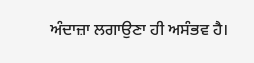ਅੰਦਾਜ਼ਾ ਲਗਾਉਣਾ ਹੀ ਅਸੰਭਵ ਹੈ।